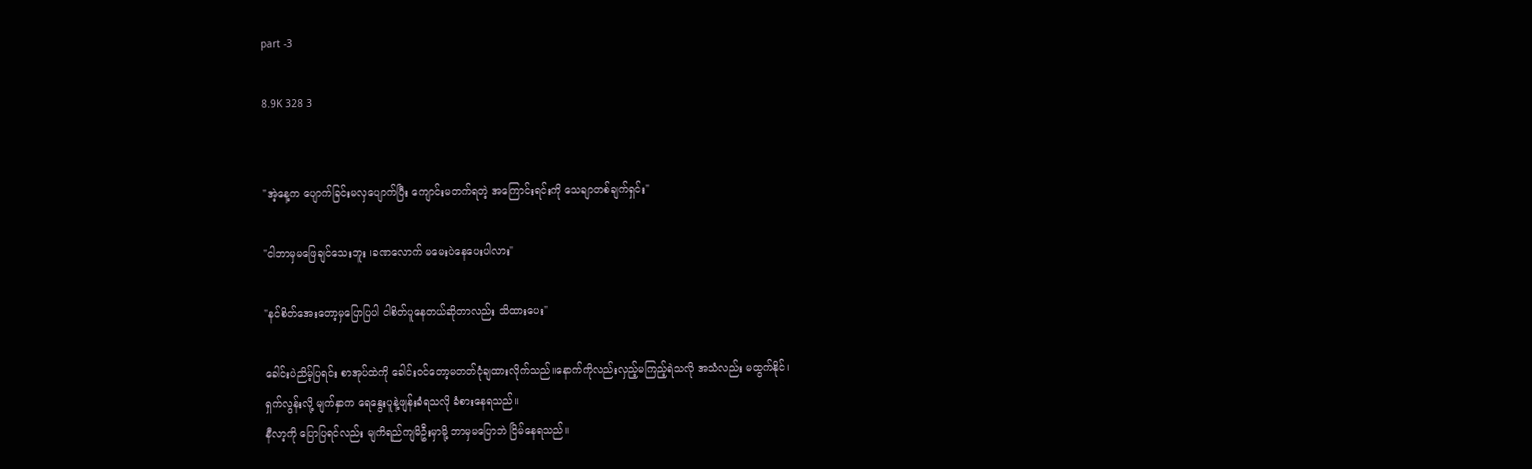part -3

8.9K 328 3


"အဲ့နေ့က ပျောက်ခြင်းမလှပျောက်ပြီး ကျောင်းမတက်ရတဲ့ အကြောင်းရင်းကို သေချာတစ်ချက်ရှင်း"

"ငါဘာမှမဖြေချင်သေးဘူး ၊ခဏလောက် မမေးပဲနေပေးပါလား"

"နင်စိတ်အေးတော့မှပြောပြပါ ငါစိတ်ပူနေတယ်ဆိုတာလည်း သိထားပေး"

ခေါင်းပဲညိမ့်ပြရင်း စာအုပ်ထဲကို ခေါင်း၀င်တော့မတတ်ငုံချထားလိုက်သည်။နောက်ကိုလည်းလှည့်မကြည့်ရဲသလို အသံလည်း မထွက်နိုင်၊
ရှက်လွန်းလို့ မျက်နှာက ရေနွေးပူနဲ့ဖျန်းခံရသလို ခံစားနေရသည်။
နီလာ့ကို ပြောပြရင်လည်း မျကိရည်ကျမိဦးမှာမို့ ဘာမှမပြောဘဲ ငြိမ်နေရသည်။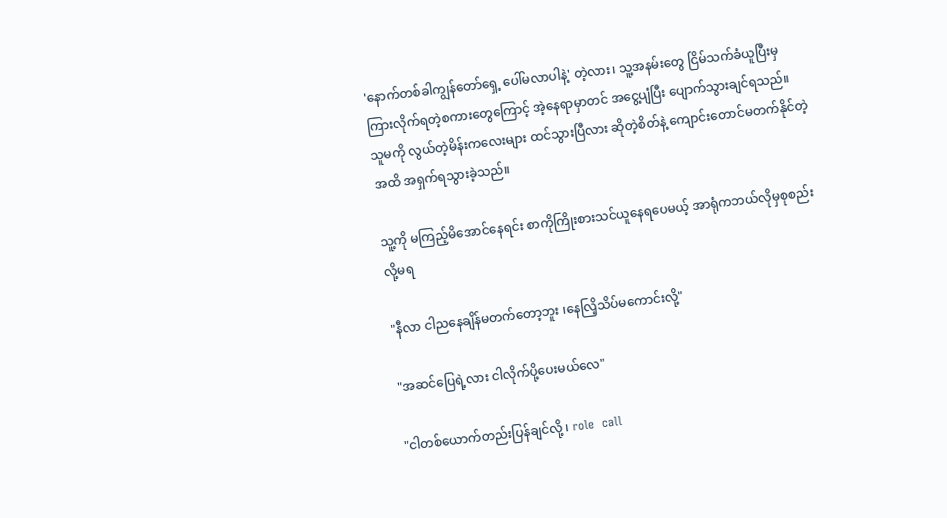'နောက်တစ်ခါကျွန်တော်ရှေ့ ပေါ်မလာပါနဲ့' တဲ့လား၊ သူ့အနမ်းတွေ ငြိမ်သက်ခံယူပြီးမှ
ကြားလိုက်ရတဲ့စကားတွေကြောင့် အဲ့နေရာမှာတင် အငွေ့ပျံပြီး ပျောက်သွားချင်ရသည်။
သူမကို လွယ်တဲ့မိန်းကလေးများ ထင်သွားပြီလား ဆိုတဲ့စိတ်နဲ့ ကျောင်းတောင်မတက်နိုင်တဲ့အထိ အရှက်ရသွားခဲ့သည်။

သူ့ကို မကြည့်မိအောင်နေရင်း စာကိုကြိုးစားသင်ယူနေရပေမယ့် အာရုံကဘယ်လိုမှစုစည်းလို့မရ

"နီလာ ငါညနေချိန်မတက်တော့ဘူး ၊နေလြိ့သိပ်မကောင်းလို့"

"အဆင်ပြေရဲ့လား ငါလိုက်ပို့ပေးမယ်လေ"

"ငါတစ်ယောက်တည်းပြန်ချင်လို့ ၊ role  call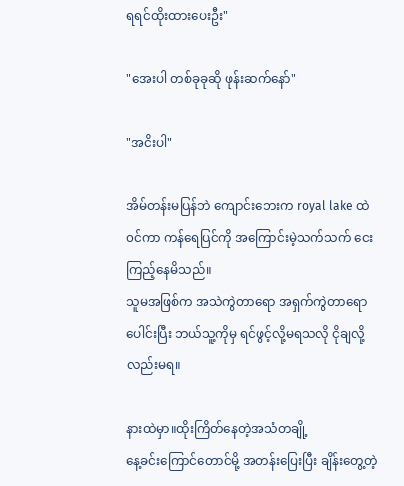ရရင်ထိုးထားပေးဦး"

"အေးပါ တစ်ခုခုဆို ဖုန်းဆက်နော်"

"အငိးပါ"

အိမ်တန်းမပြန်ဘဲ ကျောင်းဘေးက royal lake ထဲ၀င်ကာ ကန်ရေပြင်ကို အကြောင်းမဲ့သက်သက် ငေးကြည့်နေမိသည်။
သူမအဖြစ်က အသဲကွဲတာရော အရှက်ကွဲတာရောပေါင်းပြီး ဘယ်သူ့ကိုမှ ရင်ဖွင့်လို့မရသလို ငိုချလို့လည်းမရ။

နားထဲမှာ။ထိုးကြိတ်နေတဲ့အသံတချို့
နေ့ခင်းကြောင်တောင်မို့ အတန်းပြေးပြီး ချိန်းတွေ့တဲ့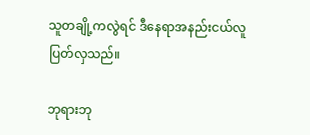သူတချို့ကလွဲရင် ဒီနေရာအနည်းငယ်လူပြတ်လှသည်။

ဘုရားဘု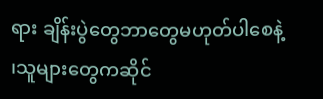ရား ချိန်းပွဲတွေဘာတွေမဟုတ်ပါစေနဲ့ ၊သူများတွေကဆိုင်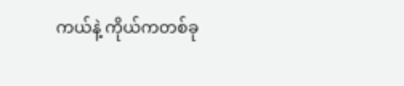ကယ်နဲ့ ကိုယ်ကတစ်ခု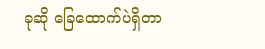ခုဆို ခြေထောက်ပဲရှိတာ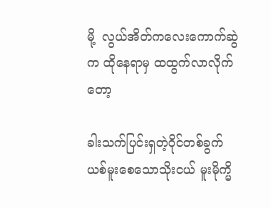မို့  လွယ်အိတ်ကလေးကောက်ဆွဲက ထိုနေရာမှ ထထွက်လာလိုက်တော့

ခါးသက်ပြင်းရှတဲ့ဝိုင်တစ်ခွက် ယစ်မူးစေသောသိုးငယ် မူးမိုက္မိ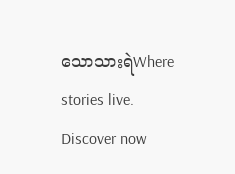သောသားရဲWhere stories live. Discover now